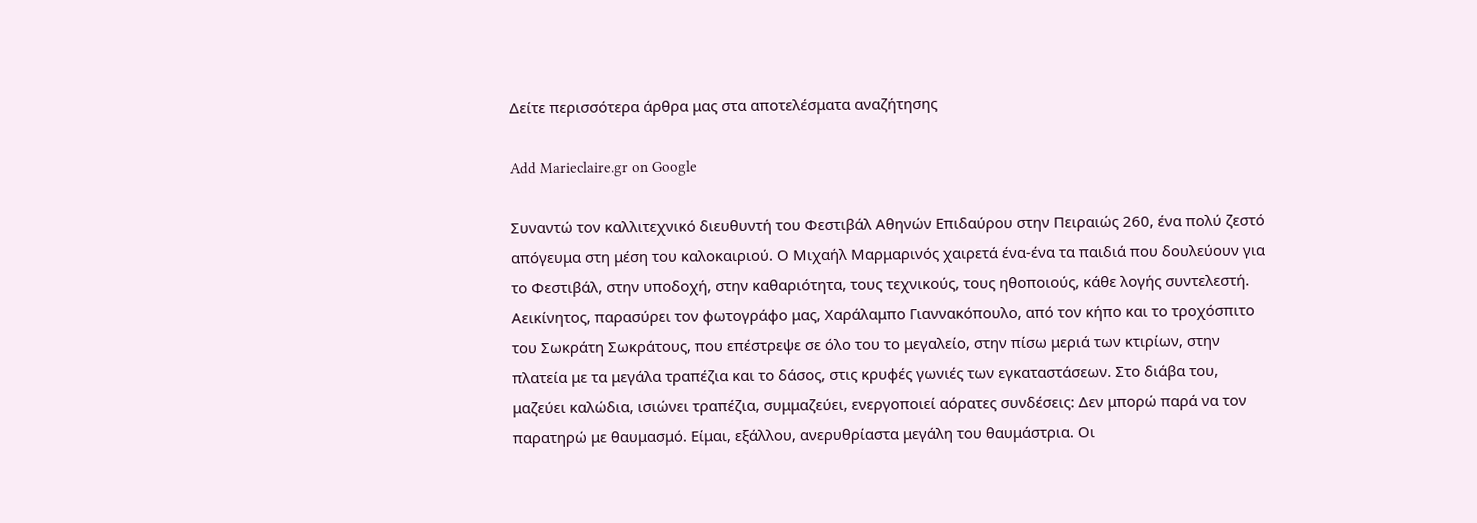Δείτε περισσότερα άρθρα μας στα αποτελέσματα αναζήτησης

Add Marieclaire.gr on Google

Συναντώ τον καλλιτεχνικό διευθυντή του Φεστιβάλ Αθηνών Επιδαύρου στην Πειραιώς 260, ένα πολύ ζεστό απόγευμα στη μέση του καλοκαιριού. Ο Μιχαήλ Μαρμαρινός χαιρετά ένα-ένα τα παιδιά που δουλεύουν για το Φεστιβάλ, στην υποδοχή, στην καθαριότητα, τους τεχνικούς, τους ηθοποιούς, κάθε λογής συντελεστή. Αεικίνητος, παρασύρει τον φωτογράφο μας, Χαράλαμπο Γιαννακόπουλο, από τον κήπο και το τροχόσπιτο του Σωκράτη Σωκράτους, που επέστρεψε σε όλο του το μεγαλείο, στην πίσω μεριά των κτιρίων, στην πλατεία με τα μεγάλα τραπέζια και το δάσος, στις κρυφές γωνιές των εγκαταστάσεων. Στο διάβα του, μαζεύει καλώδια, ισιώνει τραπέζια, συμμαζεύει, ενεργοποιεί αόρατες συνδέσεις: Δεν μπορώ παρά να τον παρατηρώ με θαυμασμό. Είμαι, εξάλλου, ανερυθρίαστα μεγάλη του θαυμάστρια. Οι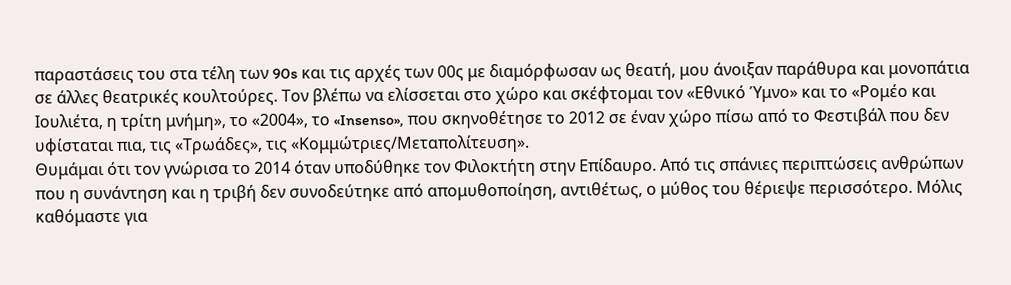παραστάσεις του στα τέλη των 90s και τις αρχές των 00ς με διαμόρφωσαν ως θεατή, μου άνοιξαν παράθυρα και μονοπάτια σε άλλες θεατρικές κουλτούρες. Τον βλέπω να ελίσσεται στο χώρο και σκέφτομαι τον «Εθνικό Ύμνο» και το «Ρομέο και Ιουλιέτα, η τρίτη μνήμη», το «2004», το «Insenso», που σκηνοθέτησε το 2012 σε έναν χώρο πίσω από το Φεστιβάλ που δεν υφίσταται πια, τις «Τρωάδες», τις «Κομμώτριες/Μεταπολίτευση».
Θυμάμαι ότι τον γνώρισα το 2014 όταν υποδύθηκε τον Φιλοκτήτη στην Επίδαυρο. Από τις σπάνιες περιπτώσεις ανθρώπων που η συνάντηση και η τριβή δεν συνοδεύτηκε από απομυθοποίηση, αντιθέτως, ο μύθος του θέριεψε περισσότερο. Μόλις καθόμαστε για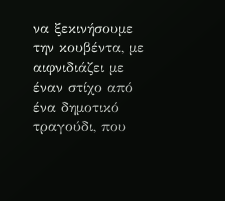να ξεκινήσουμε την κουβέντα, με αιφνιδιάζει με έναν στίχο από ένα δημοτικό τραγούδι, που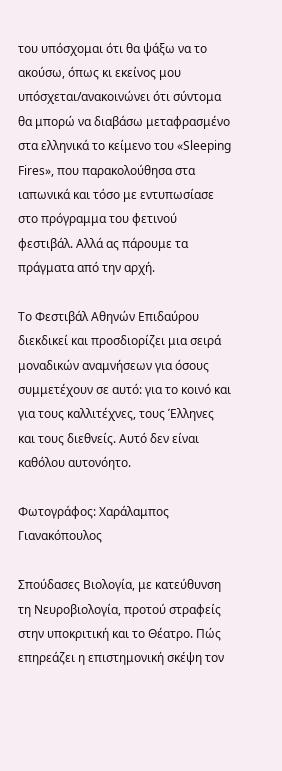του υπόσχομαι ότι θα ψάξω να το ακούσω, όπως κι εκείνος μου υπόσχεται/ανακοινώνει ότι σύντομα θα μπορώ να διαβάσω μεταφρασμένο στα ελληνικά το κείμενο του «Sleeping Fires», που παρακολούθησα στα ιαπωνικά και τόσο με εντυπωσίασε στο πρόγραμμα του φετινού φεστιβάλ. Αλλά ας πάρουμε τα πράγματα από την αρχή.

Το Φεστιβάλ Αθηνών Επιδαύρου διεκδικεί και προσδιορίζει μια σειρά μοναδικών αναμνήσεων για όσους συμμετέχουν σε αυτό: για το κοινό και για τους καλλιτέχνες, τους Έλληνες και τους διεθνείς. Αυτό δεν είναι καθόλου αυτονόητο.

Φωτογράφος: Χαράλαμπος Γιανακόπουλος

Σπούδασες Βιολογία, με κατεύθυνση τη Νευροβιολογία, προτού στραφείς στην υποκριτική και το Θέατρο. Πώς επηρεάζει η επιστημονική σκέψη τον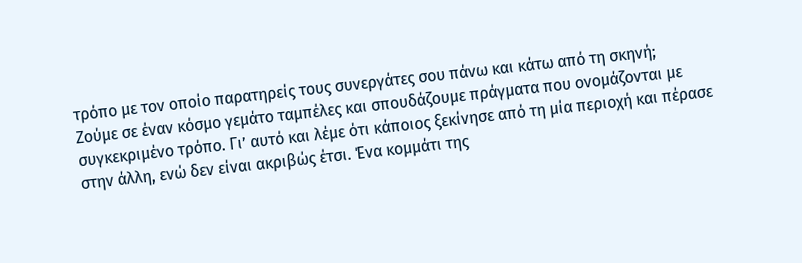τρόπο με τον οποίο παρατηρείς τους συνεργάτες σου πάνω και κάτω από τη σκηνή;
Ζούμε σε έναν κόσμο γεμάτο ταμπέλες και σπουδάζουμε πράγματα που ονομάζονται με συγκεκριμένο τρόπο. Γι’ αυτό και λέμε ότι κάποιος ξεκίνησε από τη μία περιοχή και πέρασε στην άλλη, ενώ δεν είναι ακριβώς έτσι. Ένα κομμάτι της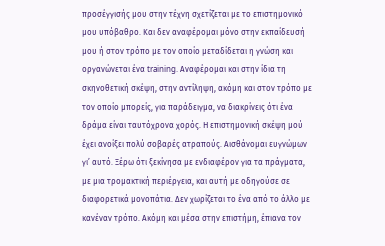προσέγγισής μου στην τέχνη σχετίζεται με το επιστημονικό μου υπόβαθρο. Και δεν αναφέρομαι μόνο στην εκπαίδευσή μου ή στον τρόπο με τον οποίο μεταδίδεται η γνώση και οργανώνεται ένα training. Αναφέρομαι και στην ίδια τη σκηνοθετική σκέψη, στην αντίληψη, ακόμη και στον τρόπο με τον οποίο μπορείς, για παράδειγμα, να διακρίνεις ότι ένα δράμα είναι ταυτόχρονα χορός. Η επιστημονική σκέψη μού έχει ανοίξει πολύ σοβαρές ατραπούς. Αισθάνομαι ευγνώμων γι’ αυτό. Ξέρω ότι ξεκίνησα με ενδιαφέρον για τα πράγματα, με μια τρομακτική περιέργεια, και αυτή με οδηγούσε σε διαφορετικά μονοπάτια. Δεν χωρίζεται το ένα από το άλλο με κανέναν τρόπο. Ακόμη και μέσα στην επιστήμη, έπιανα τον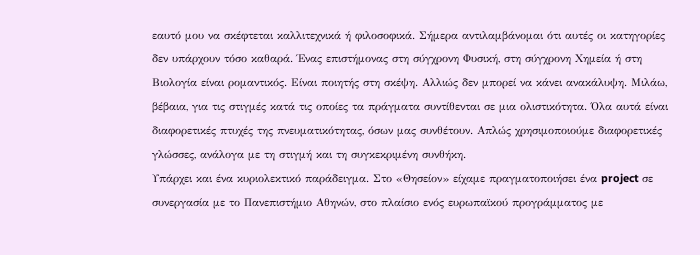εαυτό μου να σκέφτεται καλλιτεχνικά ή φιλοσοφικά. Σήμερα αντιλαμβάνομαι ότι αυτές οι κατηγορίες δεν υπάρχουν τόσο καθαρά. Ένας επιστήμονας στη σύγχρονη Φυσική, στη σύγχρονη Χημεία ή στη Βιολογία είναι ρομαντικός. Είναι ποιητής στη σκέψη. Αλλιώς δεν μπορεί να κάνει ανακάλυψη. Μιλάω, βέβαια, για τις στιγμές κατά τις οποίες τα πράγματα συντίθενται σε μια ολιστικότητα. Όλα αυτά είναι διαφορετικές πτυχές της πνευματικότητας, όσων μας συνθέτουν. Απλώς χρησιμοποιούμε διαφορετικές γλώσσες, ανάλογα με τη στιγμή και τη συγκεκριμένη συνθήκη.
Υπάρχει και ένα κυριολεκτικό παράδειγμα. Στο «Θησείον» είχαμε πραγματοποιήσει ένα project σε συνεργασία με το Πανεπιστήμιο Αθηνών, στο πλαίσιο ενός ευρωπαϊκού προγράμματος με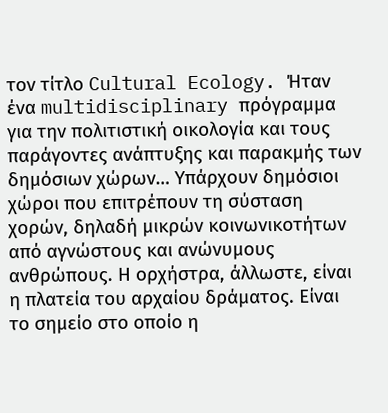τον τίτλο Cultural Ecology. Ήταν ένα multidisciplinary πρόγραμμα για την πολιτιστική οικολογία και τους παράγοντες ανάπτυξης και παρακμής των δημόσιων χώρων… Υπάρχουν δημόσιοι χώροι που επιτρέπουν τη σύσταση χορών, δηλαδή μικρών κοινωνικοτήτων από αγνώστους και ανώνυμους ανθρώπους. Η ορχήστρα, άλλωστε, είναι η πλατεία του αρχαίου δράματος. Είναι το σημείο στο οποίο η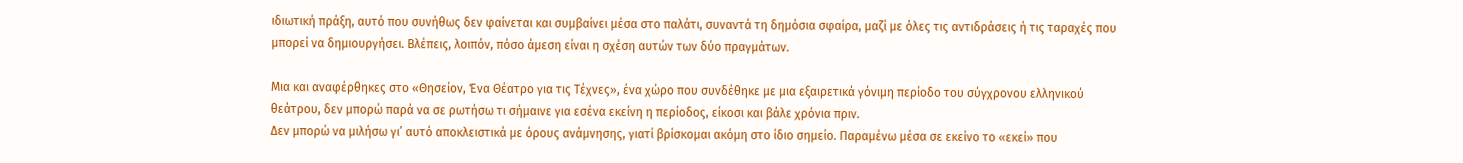ιδιωτική πράξη, αυτό που συνήθως δεν φαίνεται και συμβαίνει μέσα στο παλάτι, συναντά τη δημόσια σφαίρα, μαζί με όλες τις αντιδράσεις ή τις ταραχές που μπορεί να δημιουργήσει. Βλέπεις, λοιπόν, πόσο άμεση είναι η σχέση αυτών των δύο πραγμάτων.

Μια και αναφέρθηκες στο «Θησείον, Ένα Θέατρο για τις Τέχνες», ένα χώρο που συνδέθηκε με μια εξαιρετικά γόνιμη περίοδο του σύγχρονου ελληνικού θεάτρου, δεν μπορώ παρά να σε ρωτήσω τι σήμαινε για εσένα εκείνη η περίοδος, είκοσι και βάλε χρόνια πριν.
Δεν μπορώ να μιλήσω γι’ αυτό αποκλειστικά με όρους ανάμνησης, γιατί βρίσκομαι ακόμη στο ίδιο σημείο. Παραμένω μέσα σε εκείνο το «εκεί» που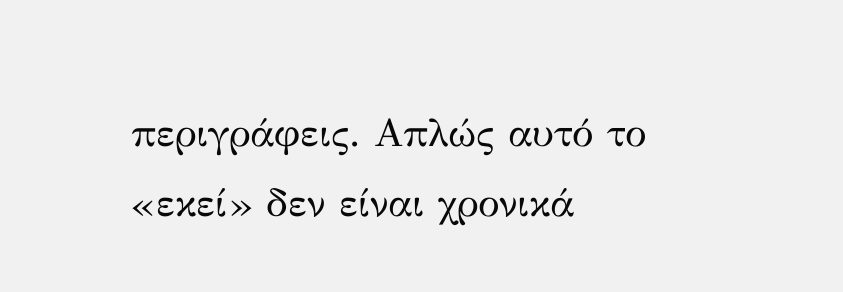περιγράφεις. Απλώς αυτό το «εκεί» δεν είναι χρονικά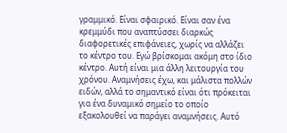γραμμικό. Είναι σφαιρικό. Είναι σαν ένα κρεμμύδι που αναπτύσσει διαρκώς διαφορετικές επιφάνειες, χωρίς να αλλάζει το κέντρο του. Εγώ βρίσκομαι ακόμη στο ίδιο κέντρο. Αυτή είναι μια άλλη λειτουργία του χρόνου. Αναμνήσεις έχω, και μάλιστα πολλών ειδών, αλλά το σημαντικό είναι ότι πρόκειται για ένα δυναμικό σημείο το οποίο εξακολουθεί να παράγει αναμνήσεις. Αυτό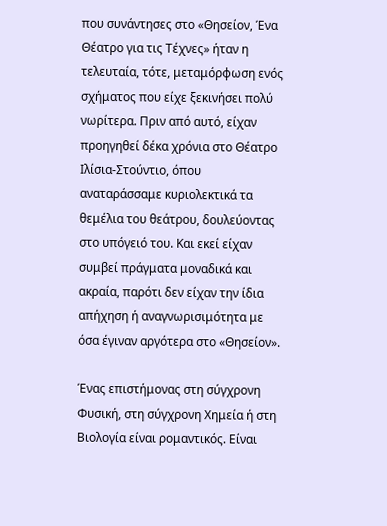που συνάντησες στο «Θησείον, Ένα Θέατρο για τις Τέχνες» ήταν η τελευταία, τότε, μεταμόρφωση ενός σχήματος που είχε ξεκινήσει πολύ νωρίτερα. Πριν από αυτό, είχαν προηγηθεί δέκα χρόνια στο Θέατρο Ιλίσια-Στούντιο, όπου αναταράσσαμε κυριολεκτικά τα θεμέλια του θεάτρου, δουλεύοντας στο υπόγειό του. Και εκεί είχαν συμβεί πράγματα μοναδικά και ακραία, παρότι δεν είχαν την ίδια απήχηση ή αναγνωρισιμότητα με όσα έγιναν αργότερα στο «Θησείον».

Ένας επιστήμονας στη σύγχρονη Φυσική, στη σύγχρονη Χημεία ή στη Βιολογία είναι ρομαντικός. Είναι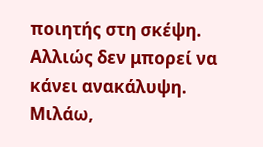ποιητής στη σκέψη. Αλλιώς δεν μπορεί να κάνει ανακάλυψη. Μιλάω,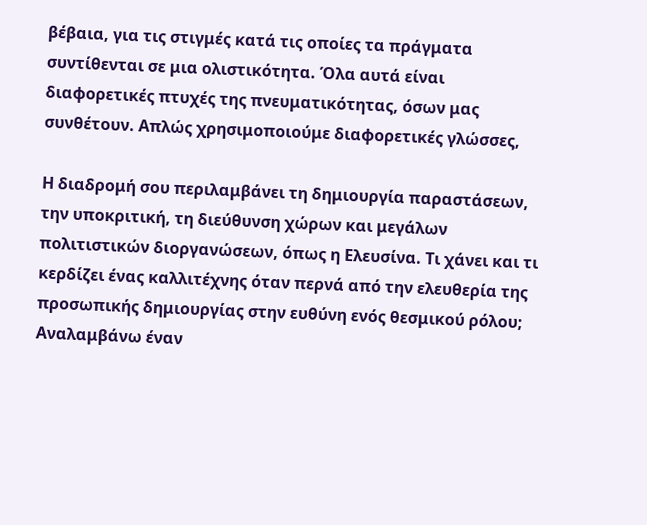βέβαια, για τις στιγμές κατά τις οποίες τα πράγματα συντίθενται σε μια ολιστικότητα. Όλα αυτά είναι διαφορετικές πτυχές της πνευματικότητας, όσων μας συνθέτουν. Απλώς χρησιμοποιούμε διαφορετικές γλώσσες,

Η διαδρομή σου περιλαμβάνει τη δημιουργία παραστάσεων, την υποκριτική, τη διεύθυνση χώρων και μεγάλων πολιτιστικών διοργανώσεων, όπως η Ελευσίνα. Τι χάνει και τι κερδίζει ένας καλλιτέχνης όταν περνά από την ελευθερία της προσωπικής δημιουργίας στην ευθύνη ενός θεσμικού ρόλου;
Αναλαμβάνω έναν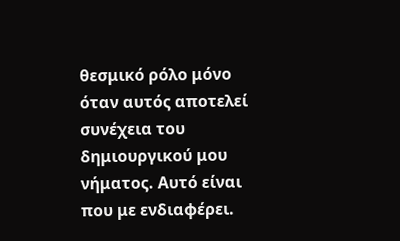θεσμικό ρόλο μόνο όταν αυτός αποτελεί συνέχεια του δημιουργικού μου νήματος. Αυτό είναι που με ενδιαφέρει.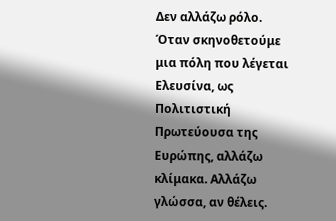Δεν αλλάζω ρόλο. Όταν σκηνοθετούμε μια πόλη που λέγεται Ελευσίνα, ως Πολιτιστική Πρωτεύουσα της Ευρώπης, αλλάζω κλίμακα. Αλλάζω γλώσσα, αν θέλεις.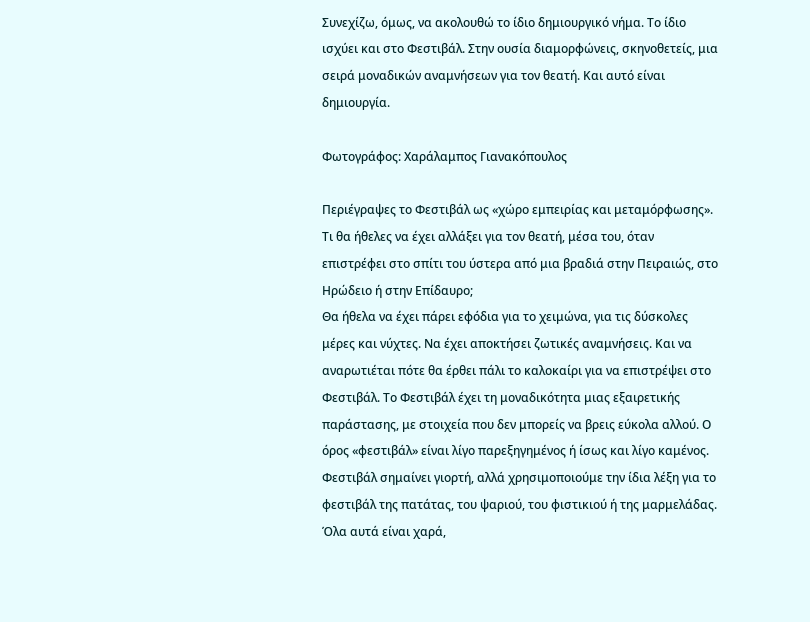Συνεχίζω, όμως, να ακολουθώ το ίδιο δημιουργικό νήμα. Το ίδιο ισχύει και στο Φεστιβάλ. Στην ουσία διαμορφώνεις, σκηνοθετείς, μια σειρά μοναδικών αναμνήσεων για τον θεατή. Και αυτό είναι δημιουργία.

Φωτογράφος: Χαράλαμπος Γιανακόπουλος

Περιέγραψες το Φεστιβάλ ως «χώρο εμπειρίας και μεταμόρφωσης». Τι θα ήθελες να έχει αλλάξει για τον θεατή, μέσα του, όταν επιστρέφει στο σπίτι του ύστερα από μια βραδιά στην Πειραιώς, στο Ηρώδειο ή στην Επίδαυρο;
Θα ήθελα να έχει πάρει εφόδια για το χειμώνα, για τις δύσκολες μέρες και νύχτες. Να έχει αποκτήσει ζωτικές αναμνήσεις. Και να αναρωτιέται πότε θα έρθει πάλι το καλοκαίρι για να επιστρέψει στο Φεστιβάλ. Το Φεστιβάλ έχει τη μοναδικότητα μιας εξαιρετικής παράστασης, με στοιχεία που δεν μπορείς να βρεις εύκολα αλλού. Ο όρος «φεστιβάλ» είναι λίγο παρεξηγημένος ή ίσως και λίγο καμένος. Φεστιβάλ σημαίνει γιορτή, αλλά χρησιμοποιούμε την ίδια λέξη για το φεστιβάλ της πατάτας, του ψαριού, του φιστικιού ή της μαρμελάδας. Όλα αυτά είναι χαρά,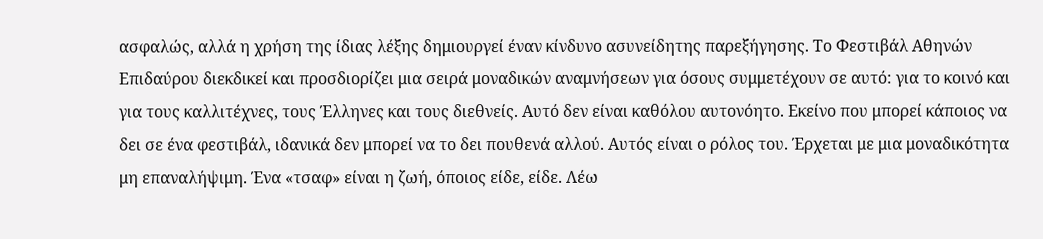ασφαλώς, αλλά η χρήση της ίδιας λέξης δημιουργεί έναν κίνδυνο ασυνείδητης παρεξήγησης. Το Φεστιβάλ Αθηνών Επιδαύρου διεκδικεί και προσδιορίζει μια σειρά μοναδικών αναμνήσεων για όσους συμμετέχουν σε αυτό: για το κοινό και για τους καλλιτέχνες, τους Έλληνες και τους διεθνείς. Αυτό δεν είναι καθόλου αυτονόητο. Εκείνο που μπορεί κάποιος να δει σε ένα φεστιβάλ, ιδανικά δεν μπορεί να το δει πουθενά αλλού. Αυτός είναι ο ρόλος του. Έρχεται με μια μοναδικότητα μη επαναλήψιμη. Ένα «τσαφ» είναι η ζωή, όποιος είδε, είδε. Λέω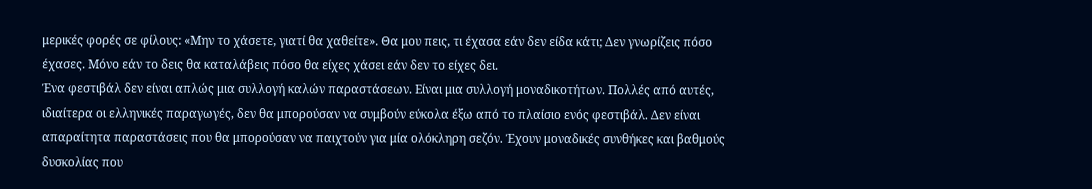μερικές φορές σε φίλους: «Μην το χάσετε, γιατί θα χαθείτε». Θα μου πεις, τι έχασα εάν δεν είδα κάτι; Δεν γνωρίζεις πόσο έχασες. Μόνο εάν το δεις θα καταλάβεις πόσο θα είχες χάσει εάν δεν το είχες δει.
Ένα φεστιβάλ δεν είναι απλώς μια συλλογή καλών παραστάσεων. Είναι μια συλλογή μοναδικοτήτων. Πολλές από αυτές, ιδιαίτερα οι ελληνικές παραγωγές, δεν θα μπορούσαν να συμβούν εύκολα έξω από το πλαίσιο ενός φεστιβάλ. Δεν είναι απαραίτητα παραστάσεις που θα μπορούσαν να παιχτούν για μία ολόκληρη σεζόν. Έχουν μοναδικές συνθήκες και βαθμούς δυσκολίας που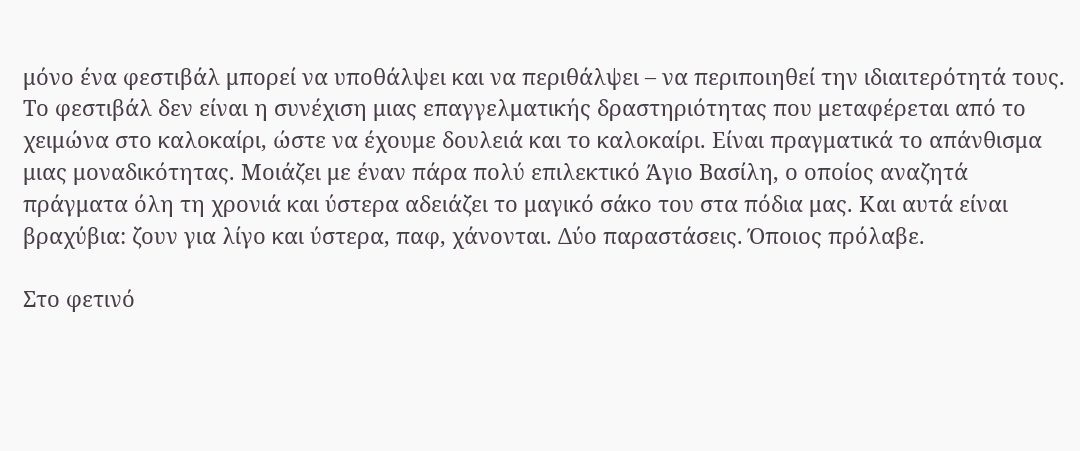μόνο ένα φεστιβάλ μπορεί να υποθάλψει και να περιθάλψει – να περιποιηθεί την ιδιαιτερότητά τους. Το φεστιβάλ δεν είναι η συνέχιση μιας επαγγελματικής δραστηριότητας που μεταφέρεται από το χειμώνα στο καλοκαίρι, ώστε να έχουμε δουλειά και το καλοκαίρι. Είναι πραγματικά το απάνθισμα μιας μοναδικότητας. Μοιάζει με έναν πάρα πολύ επιλεκτικό Άγιο Βασίλη, ο οποίος αναζητά πράγματα όλη τη χρονιά και ύστερα αδειάζει το μαγικό σάκο του στα πόδια μας. Και αυτά είναι βραχύβια: ζουν για λίγο και ύστερα, παφ, χάνονται. Δύο παραστάσεις. Όποιος πρόλαβε.

Στο φετινό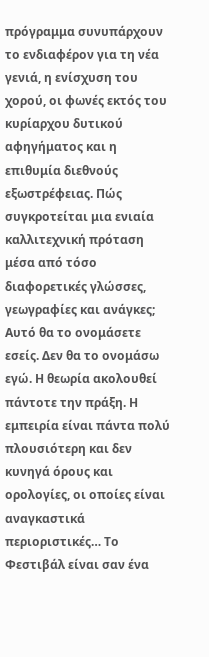πρόγραμμα συνυπάρχουν το ενδιαφέρον για τη νέα γενιά, η ενίσχυση του χορού, οι φωνές εκτός του κυρίαρχου δυτικού αφηγήματος και η επιθυμία διεθνούς εξωστρέφειας. Πώς συγκροτείται μια ενιαία καλλιτεχνική πρόταση μέσα από τόσο διαφορετικές γλώσσες, γεωγραφίες και ανάγκες;
Αυτό θα το ονομάσετε εσείς. Δεν θα το ονομάσω εγώ. Η θεωρία ακολουθεί πάντοτε την πράξη. Η εμπειρία είναι πάντα πολύ πλουσιότερη και δεν κυνηγά όρους και ορολογίες, οι οποίες είναι αναγκαστικά περιοριστικές… Το Φεστιβάλ είναι σαν ένα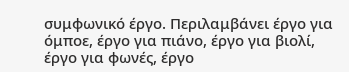συμφωνικό έργο. Περιλαμβάνει έργο για όμποε, έργο για πιάνο, έργο για βιολί, έργο για φωνές, έργο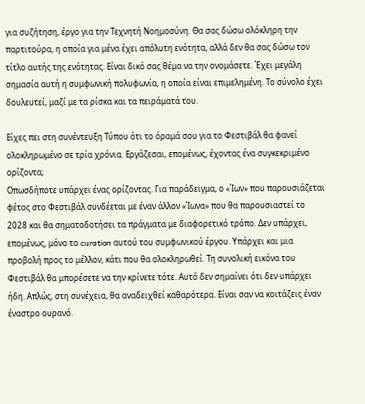για συζήτηση, έργο για την Τεχνητή Νοημοσύνη. Θα σας δώσω ολόκληρη την παρτιτούρα, η οποία για μένα έχει απόλυτη ενότητα, αλλά δεν θα σας δώσω τον τίτλο αυτής της ενότητας. Είναι δικό σας θέμα να την ονομάσετε. Έχει μεγάλη σημασία αυτή η συμφωνική πολυφωνία, η οποία είναι επιμελημένη. Το σύνολο έχει δουλευτεί, μαζί με τα ρίσκα και τα πειράματά του.

Είχες πει στη συνέντευξη Τύπου ότι το όραμά σου για το Φεστιβάλ θα φανεί ολοκληρωμένο σε τρία χρόνια. Εργάζεσαι, επομένως, έχοντας ένα συγκεκριμένο ορίζοντα;
Οπωσδήποτε υπάρχει ένας ορίζοντας. Για παράδειγμα, ο «Ίων» που παρουσιάζεται φέτος στο Φεστιβάλ συνδέεται με έναν άλλον «Ίωνα» που θα παρουσιαστεί το 2028 και θα σηματοδοτήσει τα πράγματα με διαφορετικό τρόπο. Δεν υπάρχει, επομένως, μόνο το curation αυτού του συμφωνικού έργου. Υπάρχει και μια προβολή προς το μέλλον, κάτι που θα ολοκληρωθεί. Τη συνολική εικόνα του Φεστιβάλ θα μπορέσετε να την κρίνετε τότε. Αυτό δεν σημαίνει ότι δεν υπάρχει ήδη. Απλώς, στη συνέχεια, θα αναδειχθεί καθαρότερα. Είναι σαν να κοιτάζεις έναν έναστρο ουρανό.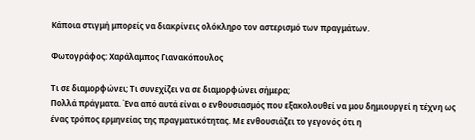Κάποια στιγμή μπορείς να διακρίνεις ολόκληρο τον αστερισμό των πραγμάτων.

Φωτογράφος: Χαράλαμπος Γιανακόπουλος

Τι σε διαμορφώνει; Τι συνεχίζει να σε διαμορφώνει σήμερα;
Πολλά πράγματα. Ένα από αυτά είναι ο ενθουσιασμός που εξακολουθεί να μου δημιουργεί η τέχνη ως ένας τρόπος ερμηνείας της πραγματικότητας. Με ενθουσιάζει το γεγονός ότι η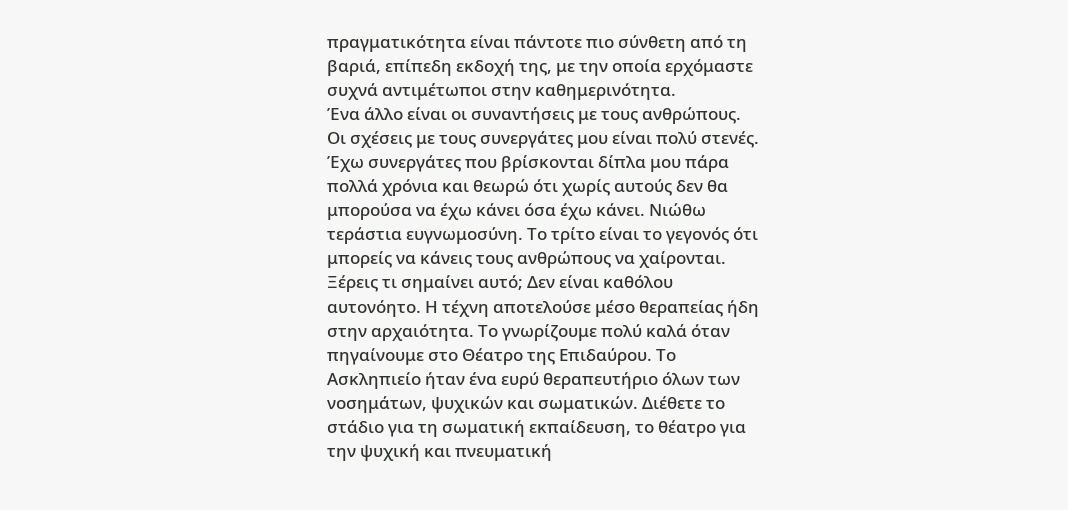πραγματικότητα είναι πάντοτε πιο σύνθετη από τη βαριά, επίπεδη εκδοχή της, με την οποία ερχόμαστε συχνά αντιμέτωποι στην καθημερινότητα.
Ένα άλλο είναι οι συναντήσεις με τους ανθρώπους. Οι σχέσεις με τους συνεργάτες μου είναι πολύ στενές. Έχω συνεργάτες που βρίσκονται δίπλα μου πάρα πολλά χρόνια και θεωρώ ότι χωρίς αυτούς δεν θα μπορούσα να έχω κάνει όσα έχω κάνει. Νιώθω τεράστια ευγνωμοσύνη. Το τρίτο είναι το γεγονός ότι μπορείς να κάνεις τους ανθρώπους να χαίρονται. Ξέρεις τι σημαίνει αυτό; Δεν είναι καθόλου αυτονόητο. Η τέχνη αποτελούσε μέσο θεραπείας ήδη στην αρχαιότητα. Το γνωρίζουμε πολύ καλά όταν πηγαίνουμε στο Θέατρο της Επιδαύρου. Το Ασκληπιείο ήταν ένα ευρύ θεραπευτήριο όλων των νοσημάτων, ψυχικών και σωματικών. Διέθετε το στάδιο για τη σωματική εκπαίδευση, το θέατρο για την ψυχική και πνευματική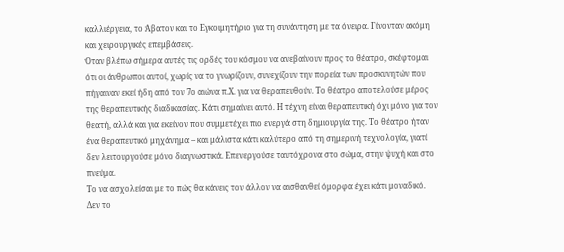καλλιέργεια, το Άβατον και το Εγκοιμητήριο για τη συνάντηση με τα όνειρα. Γίνονταν ακόμη και χειρουργικές επεμβάσεις.
Όταν βλέπω σήμερα αυτές τις ορδές του κόσμου να ανεβαίνουν προς το θέατρο, σκέφτομαι ότι οι άνθρωποι αυτοί, χωρίς να το γνωρίζουν, συνεχίζουν την πορεία των προσκυνητών που πήγαιναν εκεί ήδη από τον 7ο αιώνα π.Χ. για να θεραπευθούν. Το θέατρο αποτελούσε μέρος της θεραπευτικής διαδικασίας. Κάτι σημαίνει αυτό. Η τέχνη είναι θεραπευτική όχι μόνο για τον θεατή, αλλά και για εκείνον που συμμετέχει πιο ενεργά στη δημιουργία της. Το θέατρο ήταν ένα θεραπευτικό μηχάνημα – και μάλιστα κάτι καλύτερο από τη σημερινή τεχνολογία, γιατί δεν λειτουργούσε μόνο διαγνωστικά. Επενεργούσε ταυτόχρονα στο σώμα, στην ψυχή και στο πνεύμα.
Το να ασχολείσαι με το πώς θα κάνεις τον άλλον να αισθανθεί όμορφα έχει κάτι μοναδικό. Δεν το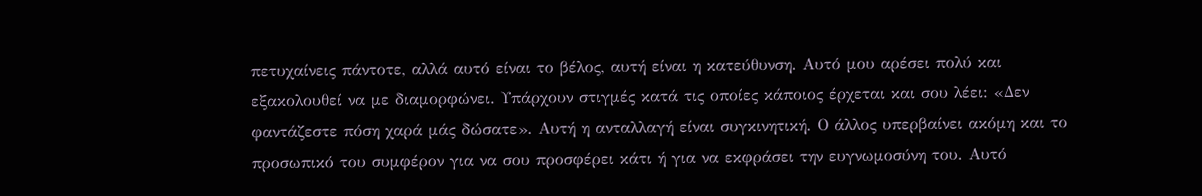πετυχαίνεις πάντοτε, αλλά αυτό είναι το βέλος, αυτή είναι η κατεύθυνση. Αυτό μου αρέσει πολύ και εξακολουθεί να με διαμορφώνει. Υπάρχουν στιγμές κατά τις οποίες κάποιος έρχεται και σου λέει: «Δεν φαντάζεστε πόση χαρά μάς δώσατε». Αυτή η ανταλλαγή είναι συγκινητική. Ο άλλος υπερβαίνει ακόμη και το προσωπικό του συμφέρον για να σου προσφέρει κάτι ή για να εκφράσει την ευγνωμοσύνη του. Αυτό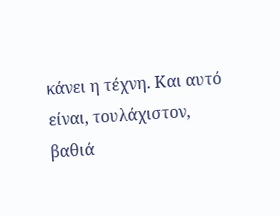κάνει η τέχνη. Και αυτό είναι, τουλάχιστον, βαθιά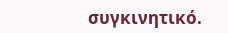συγκινητικό.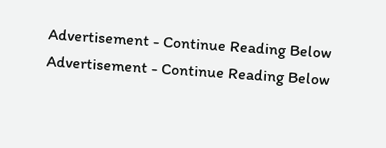Advertisement - Continue Reading Below
Advertisement - Continue Reading Below